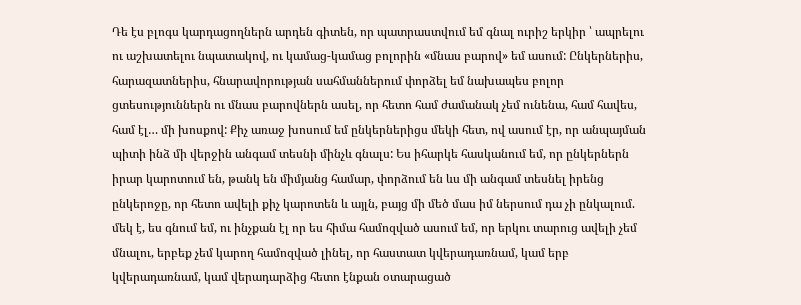Դե էս բլոգս կարդացողներն արդեն գիտեն, որ պատրաստվում եմ գնալ ուրիշ երկիր ՝ ապրելու ու աշխատելու նպատակով, ու կամաց-կամաց բոլորին «մնաս բարով» եմ ասում: Ընկերներիս, հարազատներիս, հնարավորության սահմաններում փորձել եմ նախապես բոլոր ցտեսություններն ու մնաս բարովներն ասել, որ հետո համ ժամանակ չեմ ունենա, համ հավես, համ էլ… մի խոսքով: Քիչ առաջ խոսում եմ ընկերներիցս մեկի հետ, ով ասում էր, որ անպայման պիտի ինձ մի վերջին անգամ տեսնի մինչև գնալս: Ես իհարկե հասկանում եմ, որ ընկերներն իրար կարոտում են, թանկ են միմյանց համար, փորձում են ևս մի անգամ տեսնել իրենց ընկերոջը, որ հետո ավելի քիչ կարոտեն և այլն, բայց մի մեծ մաս իմ ներսում դա չի ընկալում. մեկ է, ես գնում եմ, ու ինչքան էլ որ ես հիմա համոզված ասում եմ, որ երկու տարուց ավելի չեմ մնալու, երբեք չեմ կարող համոզված լինել, որ հաստատ կվերադառնամ, կամ երբ կվերադառնամ, կամ վերադարձից հետո էնքան օտարացած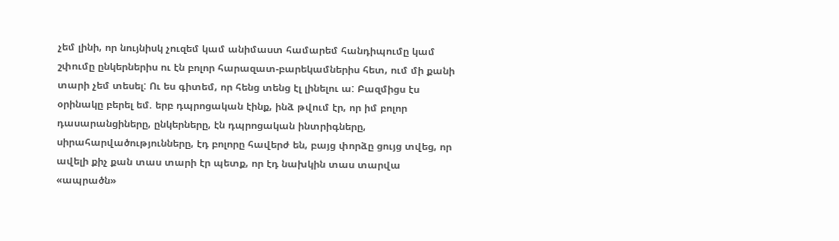չեմ լինի, որ նույնիսկ չուզեմ կամ անիմաստ համարեմ հանդիպումը կամ շփումը ընկերներիս ու էն բոլոր հարազատ-բարեկամներիս հետ, ում մի քանի տարի չեմ տեսել: Ու ես գիտեմ, որ հենց տենց էլ լինելու ա: Բազմիցս էս օրինակը բերել եմ. երբ դպրոցական էինք, ինձ թվում էր, որ իմ բոլոր դասարանցիները, ընկերները, էն դպրոցական ինտրիգները, սիրահարվածությունները, էդ բոլորը հավերժ են, բայց փորձը ցույց տվեց, որ ավելի քիչ քան տաս տարի էր պետք, որ էդ նախկին տաս տարվա «ապրածն»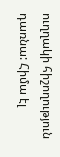ուղղակի հիշողություն դառնա: Հիմա էլ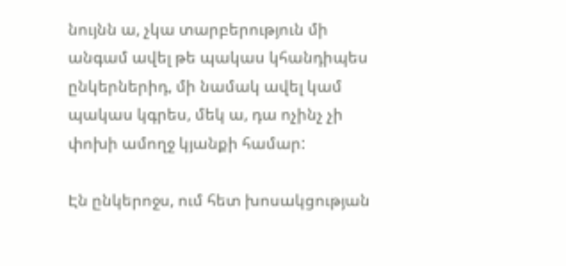նույնն ա, չկա տարբերություն մի անգամ ավել թե պակաս կհանդիպես ընկերներիդ, մի նամակ ավել կամ պակաս կգրես, մեկ ա, դա ոչինչ չի փոխի ամողջ կյանքի համար:

Էն ընկերոջս, ում հետ խոսակցության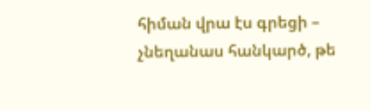հիման վրա էս գրեցի – չնեղանաս հանկարծ, թե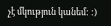չէ մկություն կանեմ: :)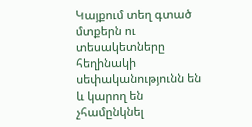Կայքում տեղ գտած մտքերն ու տեսակետները հեղինակի սեփականությունն են և կարող են չհամընկնել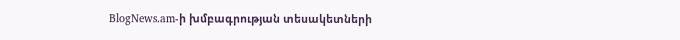BlogNews.am-ի խմբագրության տեսակետների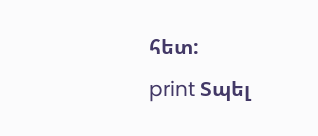հետ:
print Տպել